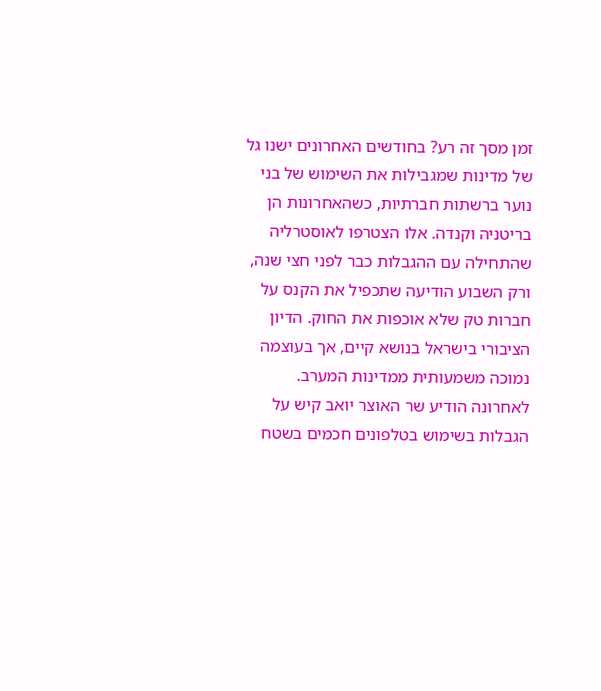זמן מסך זה רע? בחודשים האחרונים ישנו גל של מדינות שמגבילות את השימוש של בני נוער ברשתות חברתיות, כשהאחרונות הן בריטניה וקנדה. אלו הצטרפו לאוסטרליה שהתחילה עם ההגבלות כבר לפני חצי שנה, ורק השבוע הודיעה שתכפיל את הקנס על חברות טק שלא אוכפות את החוק. הדיון הציבורי בישראל בנושא קיים, אך בעוצמה נמוכה משמעותית ממדינות המערב.
לאחרונה הודיע שר האוצר יואב קיש על הגבלות בשימוש בטלפונים חכמים בשטח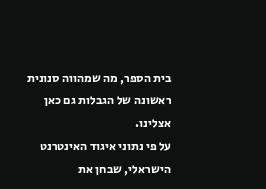בית הספר, מה שמהווה סנונית ראשונה של הגבלות גם כאן אצלינו.
על פי נתוני איגוד האינטרנט הישראלי, שבחן את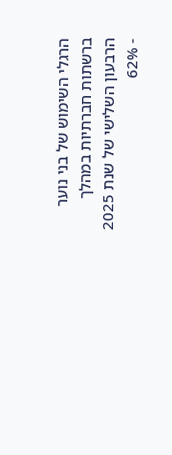הרגלי השימוש של בני נוער ברשתות חברתיות במהלך הרבעון השלישי של שנת 2025 - 62%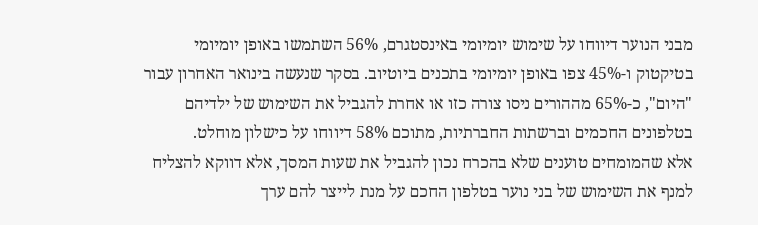מבני הנוער דיווחו על שימוש יומיומי באינסטגרם, 56% השתמשו באופן יומיומי בטיקטוק ו-45% צפו באופן יומיומי בתכנים ביוטיוב. בסקר שנעשה בינואר האחרון עבור "היום", כ-65% מההורים ניסו צורה כזו או אחרת להגביל את השימוש של ילדיהם בטלפונים החכמים וברשתות החברתיות, מתוכם 58% דיווחו על כישלון מוחלט.
אלא שהמומחים טוענים שלא בהכרח נכון להגביל את שעות המסך, אלא דווקא להצליח למנף את השימוש של בני נוער בטלפון החכם על מנת לייצר להם ערך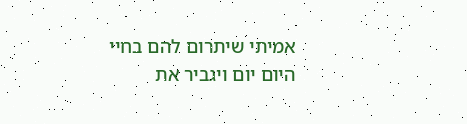אמיתי שיתרום להם בחיי היום יום ויגביר את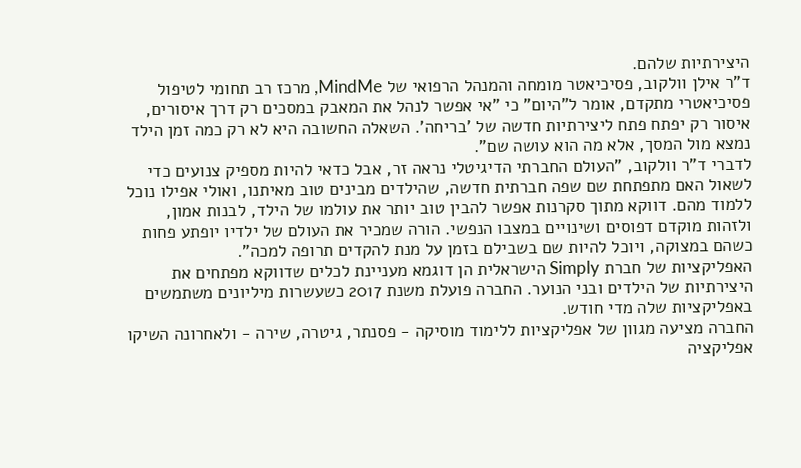היצירתיות שלהם.
ד"ר אילן וולקוב, פסיכיאטר מומחה והמנהל הרפואי של MindMe, מרכז רב תחומי לטיפול פסיכיאטרי מתקדם, אומר ל"היום" כי "אי אפשר לנהל את המאבק במסכים רק דרך איסורים, איסור רק יפתח פתח ליצירתיות חדשה של 'בריחה'. השאלה החשובה היא לא רק כמה זמן הילד נמצא מול המסך, אלא מה הוא עושה שם".
לדברי ד"ר וולקוב, "העולם החברתי הדיגיטלי נראה זר, אבל כדאי להיות מספיק צנועים כדי לשאול האם מתפתחת שם שפה חברתית חדשה, שהילדים מבינים טוב מאיתנו, ואולי אפילו נוכל ללמוד מהם. דווקא מתוך סקרנות אפשר להבין טוב יותר את עולמו של הילד, לבנות אמון, ולזהות מוקדם דפוסים ושינויים במצבו הנפשי. הורה שמכיר את העולם של ילדיו יופתע פחות כשהם במצוקה, ויוכל להיות שם בשבילם בזמן על מנת להקדים תרופה למכה".
האפליקציות של חברת Simply הישראלית הן דוגמא מעניינת לכלים שדווקא מפתחים את היצירתיות של הילדים ובני הנוער. החברה פועלת משנת 2017 כשעשרות מיליונים משתמשים באפליקציות שלה מדי חודש.
החברה מציעה מגוון של אפליקציות ללימוד מוסיקה - פסנתר, גיטרה, שירה - ולאחרונה השיקו אפליקציה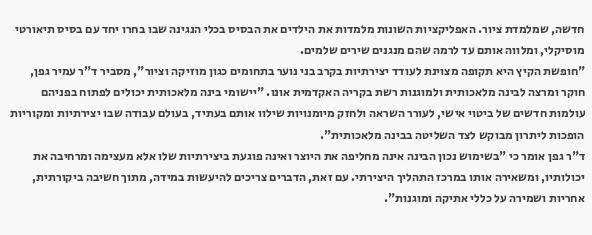חדשה, שמלמדת ציור. האפליקציות השונות מלמדות את הילדים את הבסיס בכלי הנגינה שבו בחרו יחד עם בסיס תיאורטי מוסיקלי, ומלווה אותם עד לרמה שהם מנגנים שירים שלמים.
"חופשת הקיץ היא תקופה מצוינת לעודד יצירתיות בקרב בני נוער בתחומים כגון מוזיקה וציור", מסביר ד"ר עמיר גפן, חוקר ומרצה לבינה מלאכותית ולמוגנות רשת בקריה האקדמית אונו. "יישומי בינה מלאכותית יכולים לפתוח בפניהם עולמות חדשים של ביטוי אישי, לעורר השראה ולחזק מיומנויות שילוו אותם בעתיד, בעולם עבודה שבו יצירתיות ומקוריות הופכות ליתרון מבוקש לצד השליטה בבינה מלאכותית".
ד"ר גפן אומר כי "בשימוש נכון הבינה אינה מחליפה את היוצר ואינה פוגעת ביצירתיות שלו אלא מעצימה ומרחיבה את יכולותיו, ומשאירה אותו במרכז התהליך היצירתי. עם זאת, הדברים צריכים להיעשות במידה, מתוך חשיבה ביקורתית, אחריות ושמירה על כללי אתיקה ומוגנות".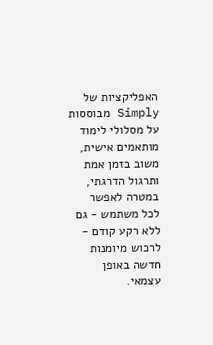האפליקציות של Simply מבוססות על מסלולי לימוד מותאמים אישית, משוב בזמן אמת ותרגול הדרגתי, במטרה לאפשר לכל משתמש - גם ללא רקע קודם - לרכוש מיומנות חדשה באופן עצמאי.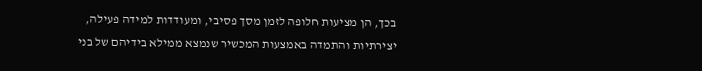בכך, הן מציעות חלופה לזמן מסך פסיבי, ומעודדות למידה פעילה, יצירתיות והתמדה באמצעות המכשיר שנמצא ממילא בידיהם של בני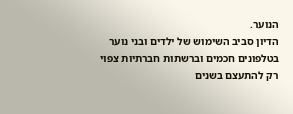הנוער.
הדיון סביב השימוש של ילדים ובני נוער בטלפונים חכמים וברשתות חברתיות צפוי רק להתעצם בשנים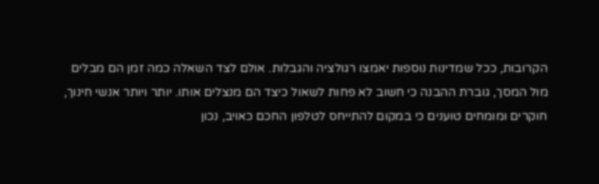הקרובות, ככל שמדינות נוספות יאמצו רגולציה והגבלות. אולם לצד השאלה כמה זמן הם מבלים מול המסך, גוברת ההבנה כי חשוב לא פחות לשאול כיצד הם מנצלים אותו. יותר ויותר אנשי חינוך, חוקרים ומומחים טוענים כי במקום להתייחס לטלפון החכם כאויב, נכון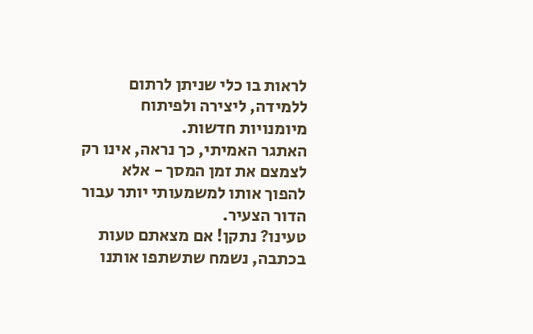לראות בו כלי שניתן לרתום ללמידה, ליצירה ולפיתוח מיומנויות חדשות.
האתגר האמיתי, כך נראה, אינו רק לצמצם את זמן המסך - אלא להפוך אותו למשמעותי יותר עבור הדור הצעיר.
טעינו? נתקן! אם מצאתם טעות בכתבה, נשמח שתשתפו אותנו